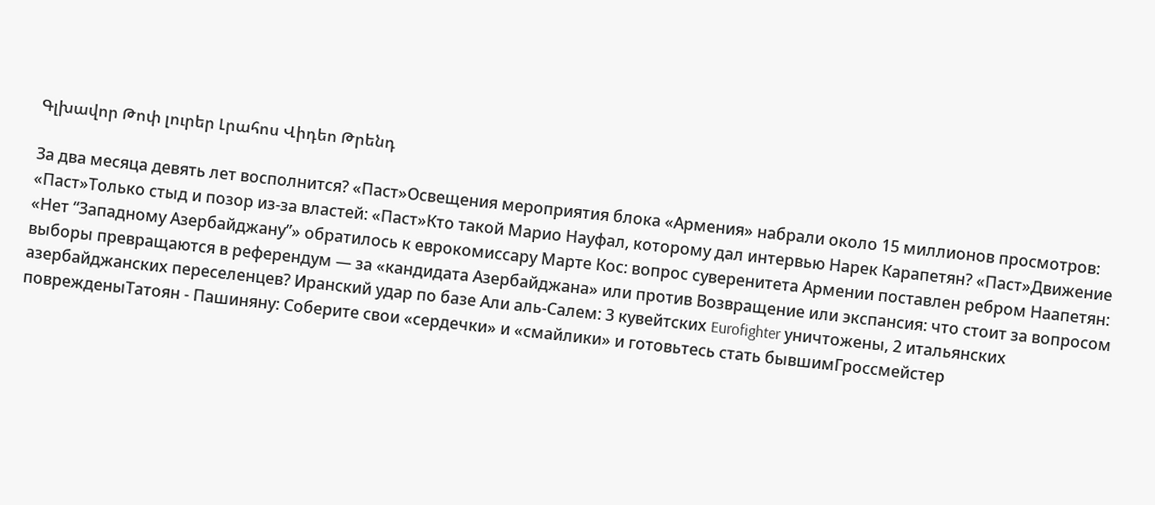Գլխավոր Թոփ լուրեր Լրահոս Վիդեո Թրենդ

За два месяца девять лет восполнится? «Паст»Освещения мероприятия блока «Армения» набрали около 15 миллионов просмотров: «Паст»Только стыд и позор из-за властей: «Паст»Кто такой Марио Науфал, которому дал интервью Нарек Карапетян? «Паст»Движение «Нет “Западному Азербайджану”» обратилось к еврокомиссару Марте Кос: вопрос суверенитета Армении поставлен ребром Наапетян: выборы превращаются в референдум — за «кандидата Азербайджана» или против Возвращение или экспансия: что стоит за вопросом азербайджанских переселенцев? Иранский удар по базе Али аль‑Салем: 3 кувейтских Eurofighter уничтожены, 2 итальянских поврежденыТатоян - Пашиняну: Соберите свои «сердечки» и «смайлики» и готовьтесь стать бывшимГроссмейстер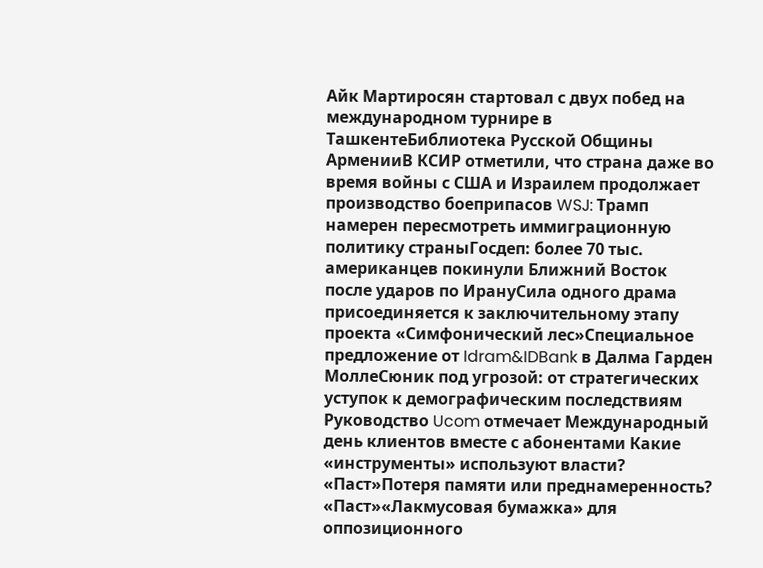Айк Мартиросян стартовал с двух побед на международном турнире в ТашкентеБиблиотека Русской Общины АрменииВ КСИР отметили, что страна даже во время войны с США и Израилем продолжает производство боеприпасов WSJ: Трамп намерен пересмотреть иммиграционную политику страныГосдеп: более 70 тыс. американцев покинули Ближний Восток после ударов по ИрануСила одного драма присоединяется к заключительному этапу проекта «Симфонический лес»Специальное предложение от Idram&IDBank в Далма Гарден МоллеСюник под угрозой: от стратегических уступок к демографическим последствиям Руководство Ucom отмечает Международный день клиентов вместе с абонентами Какие «инструменты» используют власти? «Паст»Потеря памяти или преднамеренность? «Паст»«Лакмусовая бумажка» для оппозиционного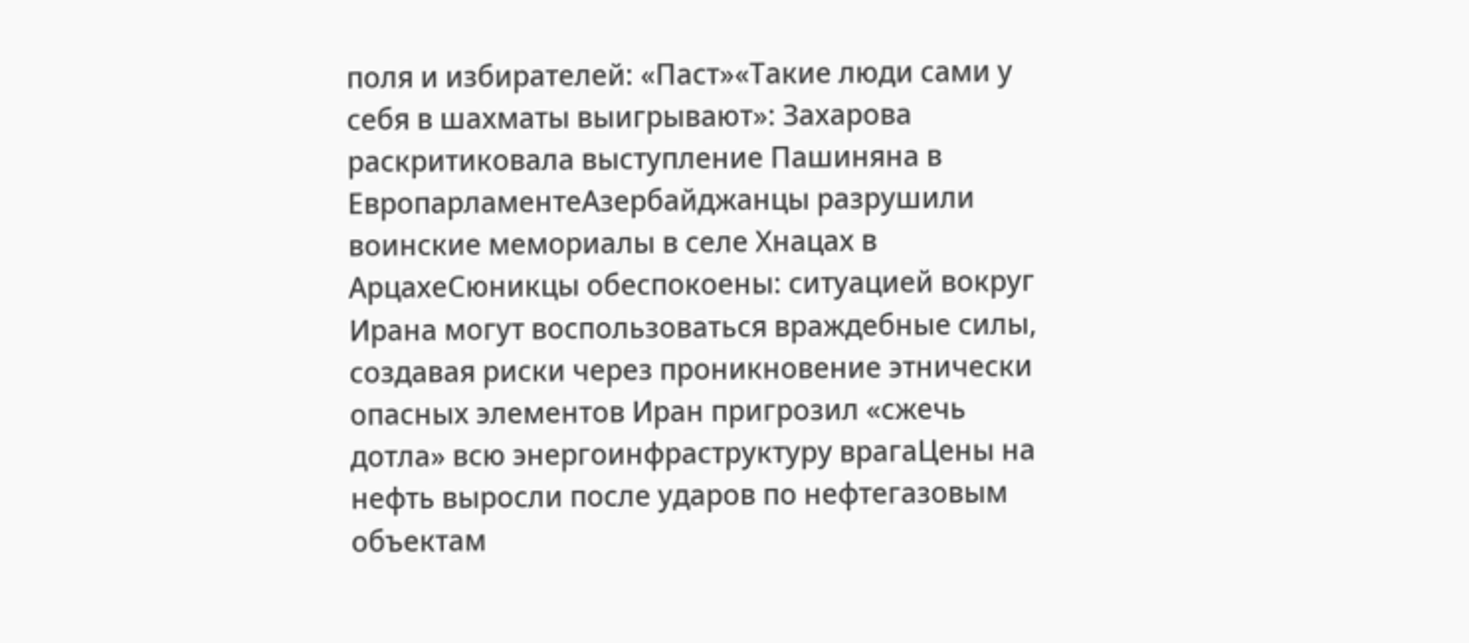поля и избирателей: «Паст»«Такие люди сами у себя в шахматы выигрывают»: Захарова раскритиковала выступление Пашиняна в ЕвропарламентеАзербайджанцы разрушили воинские мемориалы в селе Хнацах в АрцахеСюникцы обеспокоены: ситуацией вокруг Ирана могут воспользоваться враждебные силы, создавая риски через проникновение этнически опасных элементов Иран пригрозил «сжечь дотла» всю энергоинфраструктуру врагаЦены на нефть выросли после ударов по нефтегазовым объектам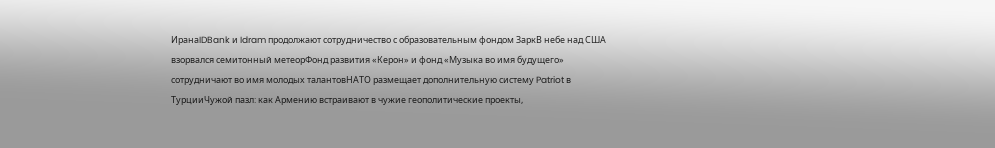ИранаIDBank и Idram продолжают сотрудничество с образовательным фондом ЗаркВ небе над США взорвался семитонный метеорФонд развития «Керон» и фонд «Музыка во имя будущего» сотрудничают во имя молодых талантовНАТО размещает дополнительную систему Patriot в ТурцииЧужой пазл: как Армению встраивают в чужие геополитические проекты,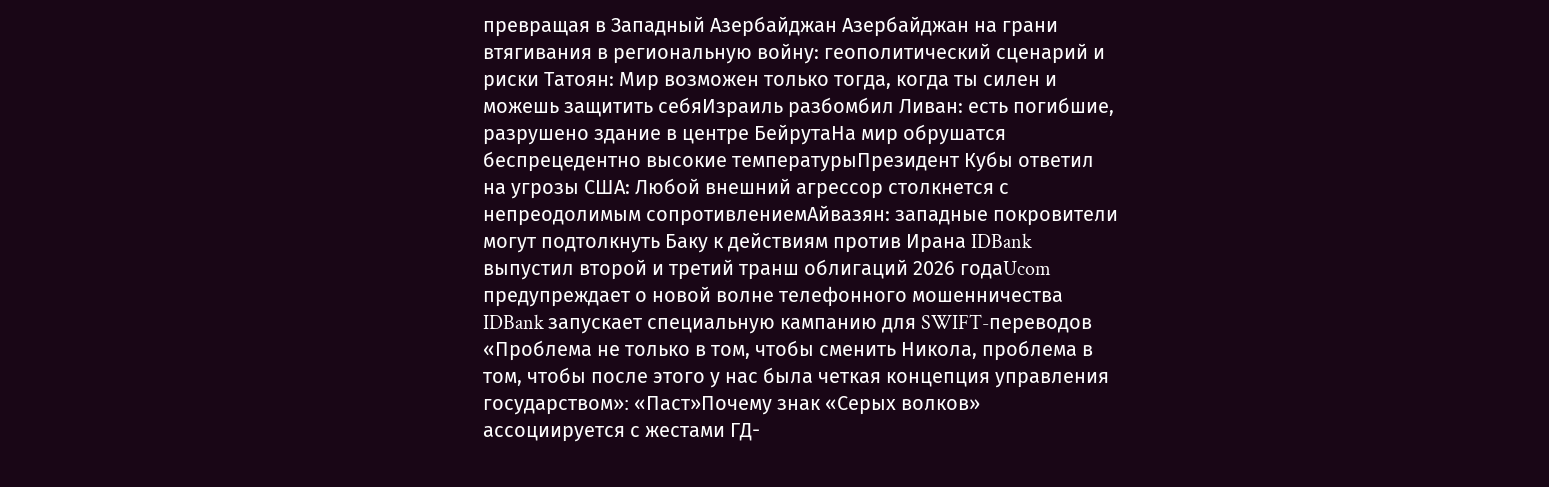превращая в Западный Азербайджан Азербайджан на грани втягивания в региональную войну: геополитический сценарий и риски Татоян: Мир возможен только тогда, когда ты силен и можешь защитить себяИзраиль разбомбил Ливан: есть погибшие, разрушено здание в центре БейрутаНа мир обрушатся беспрецедентно высокие температурыПрезидент Кубы ответил на угрозы США: Любой внешний агрессор столкнется с непреодолимым сопротивлениемАйвазян: западные покровители могут подтолкнуть Баку к действиям против Ирана IDBank выпустил второй и третий транш облигаций 2026 годаUcom предупреждает о новой волне телефонного мошенничества IDBank запускает специальную кампанию для SWIFT-переводов «Проблема не только в том, чтобы сменить Никола, проблема в том, чтобы после этого у нас была четкая концепция управления государством»։ «Паст»Почему знак «Серых волков» ассоциируется с жестами ГД-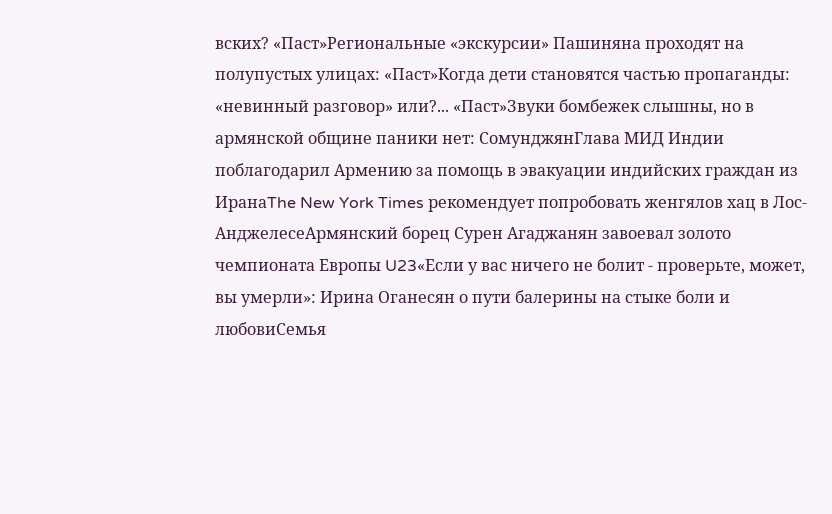вских? «Паст»Региональные «экскурсии» Пашиняна проходят на полупустых улицах: «Паст»Когда дети становятся частью пропаганды: «невинный разговор» или?... «Паст»Звуки бомбежек слышны, но в армянской общине паники нет: СомунджянГлава МИД Индии поблагодарил Армению за помощь в эвакуации индийских граждан из ИранаThe New York Times рекомендует попробовать женгялов хац в Лос-АнджелесеАрмянский борец Сурен Агаджанян завоевал золото чемпионата Европы U23«Если у вас ничего не болит - проверьте, может, вы умерли»: Ирина Оганесян о пути балерины на стыке боли и любовиСемья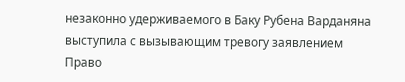незаконно удерживаемого в Баку Рубена Варданяна выступила с вызывающим тревогу заявлением
Право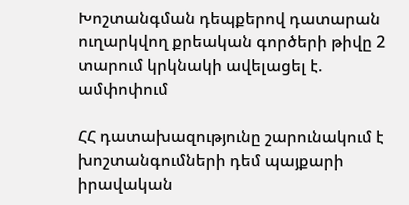Խոշտանգման դեպքերով դատարան ուղարկվող քրեական գործերի թիվը 2 տարում կրկնակի ավելացել է. ամփոփում

ՀՀ դատախազությունը շարունակում է խոշտանգումների դեմ պայքարի իրավական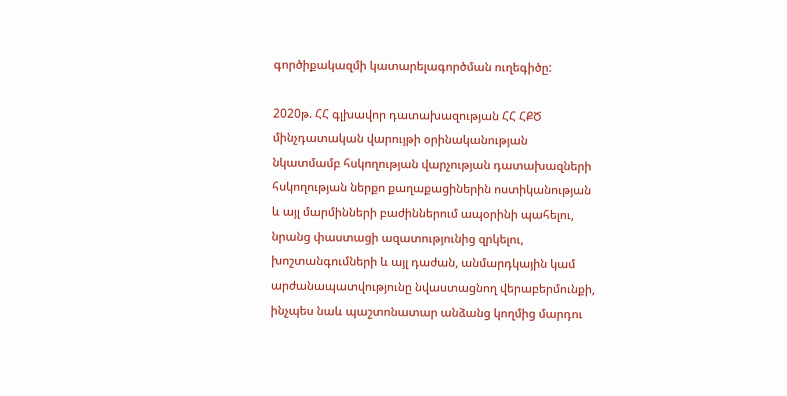գործիքակազմի կատարելագործման ուղեգիծը:

2020թ. ՀՀ գլխավոր դատախազության ՀՀ ՀՔԾ մինչդատական վարույթի օրինականության նկատմամբ հսկողության վարչության դատախազների հսկողության ներքո քաղաքացիներին ոստիկանության և այլ մարմինների բաժիններում ապօրինի պահելու, նրանց փաստացի ազատությունից զրկելու, խոշտանգումների և այլ դաժան, անմարդկային կամ արժանապատվությունը նվաստացնող վերաբերմունքի, ինչպես նաև պաշտոնատար անձանց կողմից մարդու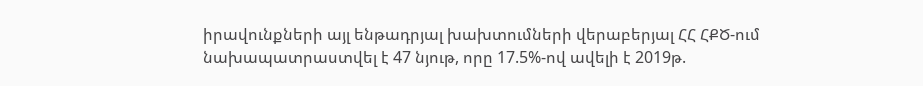իրավունքների այլ ենթադրյալ խախտումների վերաբերյալ ՀՀ ՀՔԾ-ում նախապատրաստվել է 47 նյութ, որը 17.5%-ով ավելի է 2019թ.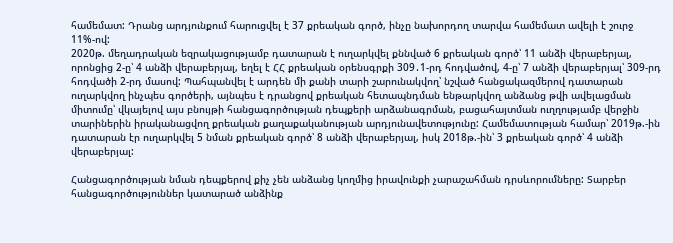համեմատ: Դրանց արդյունքում հարուցվել է 37 քրեական գործ, ինչը նախորդող տարվա համեմատ ավելի է շուրջ 11%-ով:
2020թ. մեղադրական եզրակացությամբ դատարան է ուղարկվել քննված 6 քրեական գործ՝ 11 անձի վերաբերյալ, որոնցից 2-ը՝ 4 անձի վերաբերյալ, եղել է ՀՀ քրեական օրենսգրքի 309․1-րդ հոդվածով, 4-ը՝ 7 անձի վերաբերյալ՝ 309-րդ հոդվածի 2-րդ մասով: Պահպանվել է արդեն մի քանի տարի շարունակվող՝ նշված հանցակազմերով դատարան ուղարկվող ինչպես գործերի, այնպես է դրանցով քրեական հետապնդման ենթարկվող անձանց թվի ավելացման միտումը՝ վկայելով այս բնույթի հանցագործության դեպքերի արձանագրման, բացահայտման ուղղությամբ վերջին տարիներին իրականացվող քրեական քաղաքականության արդյունավետությունը: Համեմատության համար՝ 2019թ.-ին դատարան էր ուղարկվել 5 նման քրեական գործ՝ 8 անձի վերաբերյալ, իսկ 2018թ.-ին՝ 3 քրեական գործ՝ 4 անձի վերաբերյալ:

Հանցագործության նման դեպքերով քիչ չեն անձանց կողմից իրավունքի չարաշահման դրսևորումները: Տարբեր հանցագործություններ կատարած անձինք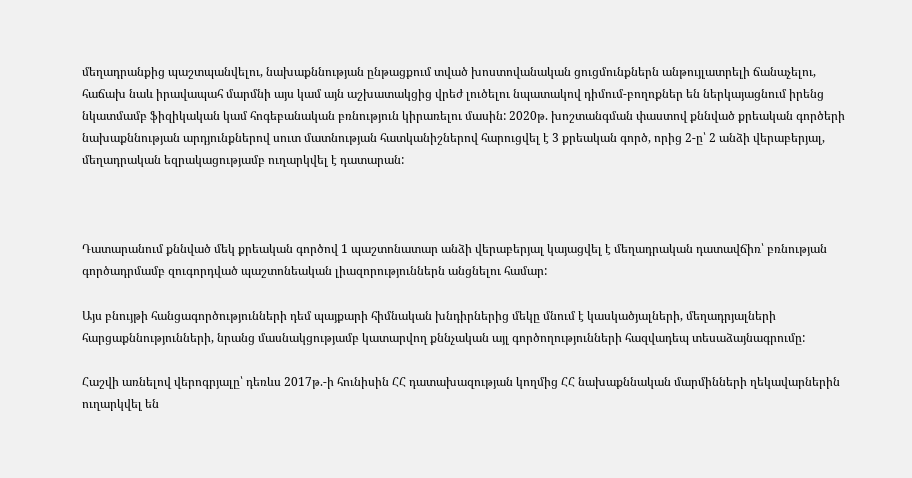մեղադրանքից պաշտպանվելու, նախաքննության ընթացքում տված խոստովանական ցուցմունքներն անթույլատրելի ճանաչելու, հաճախ նաև իրավապահ մարմնի այս կամ այն աշխատակցից վրեժ լուծելու նպատակով դիմում-բողոքներ են ներկայացնում իրենց նկատմամբ ֆիզիկական կամ հոգեբանական բռնություն կիրառելու մասին: 2020թ. խոշտանգման փաստով քննված քրեական գործերի նախաքննության արդյունքներով սուտ մատնության հատկանիշներով հարուցվել է 3 քրեական գործ, որից 2-ը՝ 2 անձի վերաբերյալ, մեղադրական եզրակացությամբ ուղարկվել է դատարան:



Դատարանում քննված մեկ քրեական գործով 1 պաշտոնատար անձի վերաբերյալ կայացվել է մեղադրական դատավճիռ՝ բռնության գործադրմամբ զուգորդված պաշտոնեական լիազորություններն անցնելու համար:

Այս բնույթի հանցագործությունների դեմ պայքարի հիմնական խնդիրներից մեկը մնում է կասկածյալների, մեղադրյալների հարցաքննությունների, նրանց մասնակցությամբ կատարվող քննչական այլ գործողությունների հազվադեպ տեսաձայնագրումը:

Հաշվի առնելով վերոգրյալը՝ դեռևս 2017թ.-ի հունիսին ՀՀ դատախազության կողմից ՀՀ նախաքննական մարմինների ղեկավարներին ուղարկվել են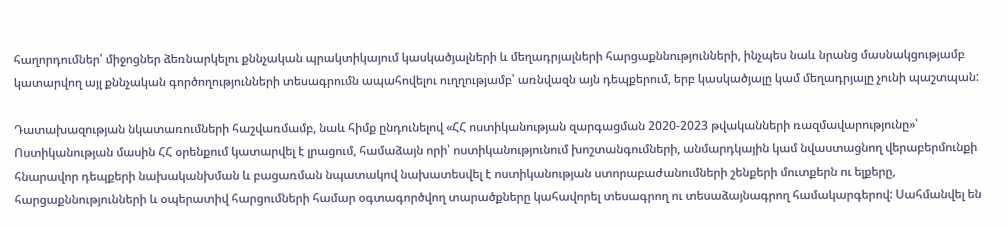հաղորդումներ՝ միջոցներ ձեռնարկելու քննչական պրակտիկայում կասկածյալների և մեղադրյալների հարցաքննությունների, ինչպես նաև նրանց մասնակցությամբ կատարվող այլ քննչական գործողությունների տեսագրումն ապահովելու ուղղությամբ՝ առնվազն այն դեպքերում, երբ կասկածյալը կամ մեղադրյալը չունի պաշտպան:

Դատախազության նկատառումների հաշվառմամբ, նաև հիմք ընդունելով «ՀՀ ոստիկանության զարգացման 2020-2023 թվականների ռազմավարությունը»՝ Ոստիկանության մասին ՀՀ օրենքում կատարվել է լրացում, համաձայն որի՝ ոստիկանությունում խոշտանգումների, անմարդկային կամ նվաստացնող վերաբերմունքի  հնարավոր դեպքերի նախականխման և բացառման նպատակով նախատեսվել է ոստիկանության ստորաբաժանումների շենքերի մուտքերն ու ելքերը, հարցաքննությունների և օպերատիվ հարցումների համար օգտագործվող տարածքները կահավորել տեսագրող ու տեսաձայնագրող համակարգերով: Սահմանվել են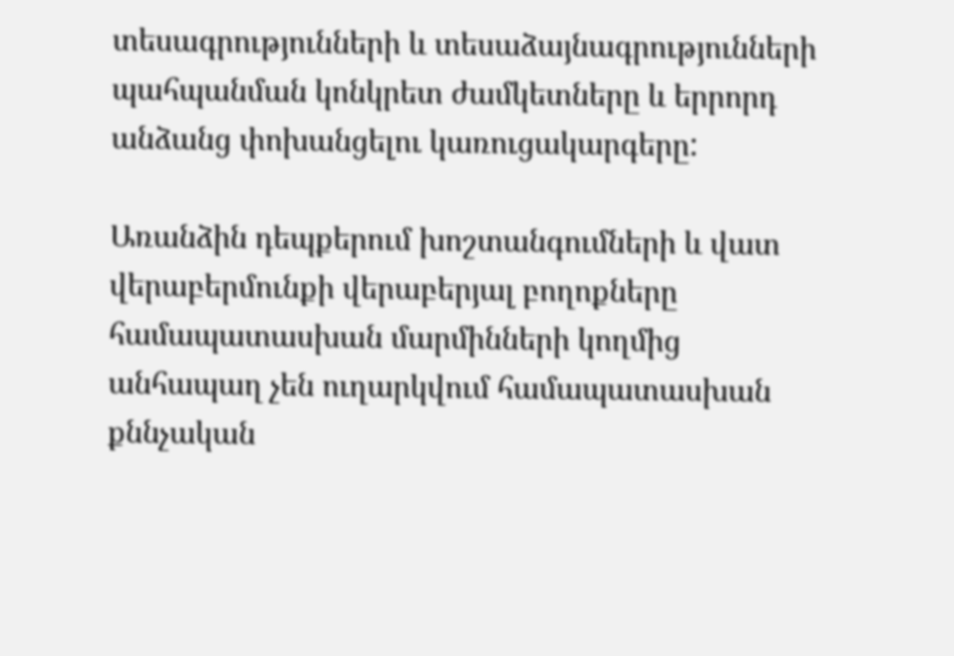տեսագրությունների և տեսաձայնագրությունների պահպանման կոնկրետ ժամկետները և երրորդ անձանց փոխանցելու կառուցակարգերը:

Առանձին դեպքերում խոշտանգումների և վատ վերաբերմունքի վերաբերյալ բողոքները համապատասխան մարմինների կողմից անհապաղ չեն ուղարկվում համապատասխան քննչական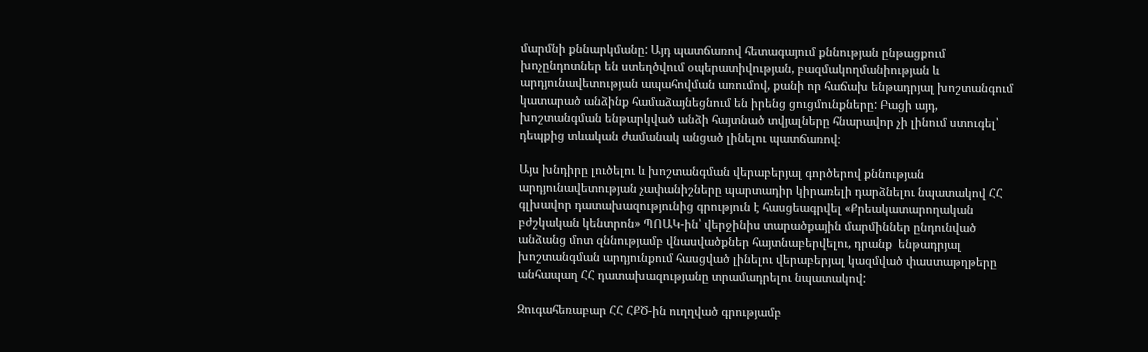մարմնի քննարկմանը: Այդ պատճառով հետագայում քննության ընթացքում խոչընդոտներ են ստեղծվում օպերատիվության, բազմակողմանիության և արդյունավետության ապահովման առումով, քանի որ հաճախ ենթադրյալ խոշտանգում կատարած անձինք համաձայնեցնում են իրենց ցուցմունքները: Բացի այդ, խոշտանգման ենթարկված անձի հայտնած տվյալները հնարավոր չի լինում ստուգել՝ դեպքից տևական ժամանակ անցած լինելու պատճառով։

Այս խնդիրը լուծելու և խոշտանգման վերաբերյալ գործերով քննության արդյունավետության չափանիշները պարտադիր կիրառելի դարձնելու նպատակով ՀՀ գլխավոր դատախազությունից գրություն է հասցեագրվել «Քրեակատարողական բժշկական կենտրոն» ՊՈԱԿ-ին՝ վերջինիս տարածքային մարմիններ ընդունված անձանց մոտ զննությամբ վնասվածքներ հայտնաբերվելու, դրանք  ենթադրյալ խոշտանգման արդյունքում հասցված լինելու վերաբերյալ կազմված փաստաթղթերը անհապաղ ՀՀ դատախազությանը տրամադրելու նպատակով:

Զուգահեռաբար ՀՀ ՀՔԾ-ին ուղղված գրությամբ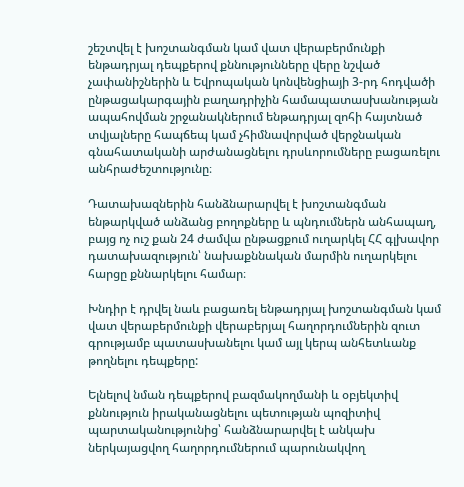շեշտվել է խոշտանգման կամ վատ վերաբերմունքի ենթադրյալ դեպքերով քննությունները վերը նշված չափանիշներին և Եվրոպական կոնվենցիայի 3-րդ հոդվածի ընթացակարգային բաղադրիչին համապատասխանության ապահովման շրջանակներում ենթադրյալ զոհի հայտնած տվյալները հապճեպ կամ չհիմնավորված վերջնական գնահատականի արժանացնելու դրսևորումները բացառելու անհրաժեշտությունը։

Դատախազներին հանձնարարվել է խոշտանգման ենթարկված անձանց բողոքները և պնդումներն անհապաղ, բայց ոչ ուշ քան 24 ժամվա ընթացքում ուղարկել ՀՀ գլխավոր դատախազություն՝ նախաքննական մարմին ուղարկելու հարցը քննարկելու համար։

Խնդիր է դրվել նաև բացառել ենթադրյալ խոշտանգման կամ վատ վերաբերմունքի վերաբերյալ հաղորդումներին զուտ գրությամբ պատասխանելու կամ այլ կերպ անհետևանք թողնելու դեպքերը:

Ելնելով նման դեպքերով բազմակողմանի և օբյեկտիվ քննություն իրականացնելու պետության պոզիտիվ պարտականությունից՝ հանձնարարվել է անկախ ներկայացվող հաղորդումներում պարունակվող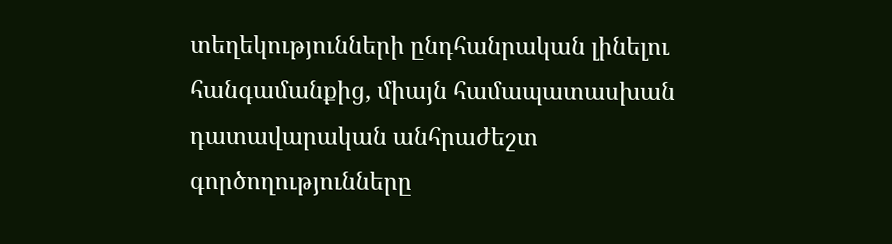տեղեկությունների ընդհանրական լինելու հանգամանքից, միայն համապատասխան դատավարական անհրաժեշտ գործողությունները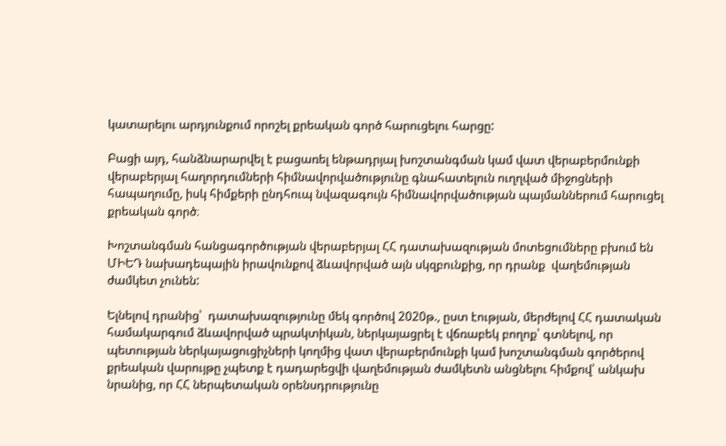կատարելու արդյունքում որոշել քրեական գործ հարուցելու հարցը:

Բացի այդ, հանձնարարվել է բացառել ենթադրյալ խոշտանգման կամ վատ վերաբերմունքի վերաբերյալ հաղորդումների հիմնավորվածությունը գնահատելուն ուղղված միջոցների հապաղումը, իսկ հիմքերի ընդհուպ նվազագույն հիմնավորվածության պայմաններում հարուցել քրեական գործ։

Խոշտանգման հանցագործության վերաբերյալ ՀՀ դատախազության մոտեցումները բխում են ՄԻԵԴ նախադեպային իրավունքով ձևավորված այն սկզբունքից, որ դրանք  վաղեմության ժամկետ չունեն:

Ելնելով դրանից՝  դատախազությունը մեկ գործով 2020թ., ըստ էության, մերժելով ՀՀ դատական համակարգում ձևավորված պրակտիկան, ներկայացրել է վճռաբեկ բողոք՝ գտնելով, որ պետության ներկայացուցիչների կողմից վատ վերաբերմունքի կամ խոշտանգման գործերով քրեական վարույթը չպետք է դադարեցվի վաղեմության ժամկետն անցնելու հիմքով՝ անկախ նրանից, որ ՀՀ ներպետական օրենսդրությունը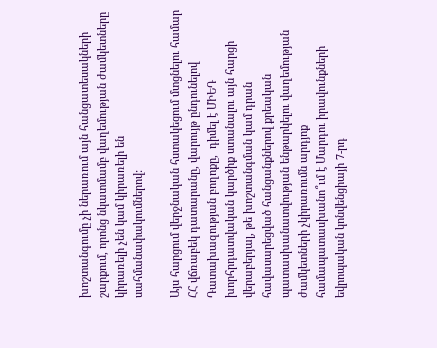խոշտանգումը չի ներառում այն հանցատեսակների շարքում, որոնց նկատմամբ վաղեմության ժամկետները կիրառելի չեն կամ կիրառելի են սահմանափակումներով:

Այս հարցում վերջնական հստակեցում մտցնելու համար ՀՀ վճռաբեկ դատարանը, վարույթ ընդունելով Դատախազության բողոքը,  դիմել է ՄԻԵԴ խորհրդատվական կարծիք ստանալու այն հարցի վերաբերյալ, թե խոշտանգման կամ դրան հավասարեցված հանցանքներով քրեական պատասխանատվության ենթարկելու վաղեմության ժամկետների չկիրառումն արդյոք համապատասխանո՞ւմ է Մարդու իրավունքների եվրոպական կոնվենցիայի 7-րդ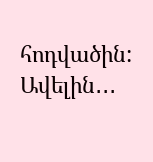հոդվածին:
Ավելին․․․